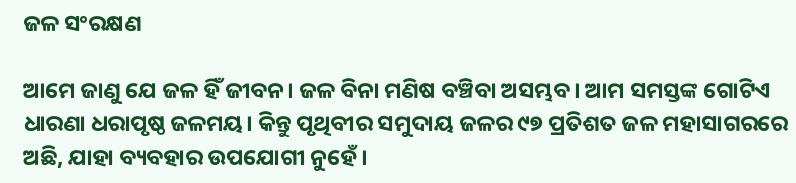ଜଳ ସଂରକ୍ଷଣ

ଆମେ ଜାଣୁ ଯେ ଜଳ ହିଁ ଜୀବନ। ଜଳ ବିନା ମଣିଷ ବଞ୍ଚିବା ଅସମ୍ଭବ। ଆମ ସମସ୍ତଙ୍କ ଗୋଟିଏ ଧାରଣା ଧରାପୃଷ୍ଠ ଜଳମୟ। କିନ୍ତୁ ପୃଥିବୀର ସମୁଦାୟ ଜଳର ୯୭ ପ୍ରତିଶତ ଜଳ ମହାସାଗରରେ ଅଛି, ଯାହା ବ୍ୟବହାର ଉପଯୋଗୀ ନୁହେଁ।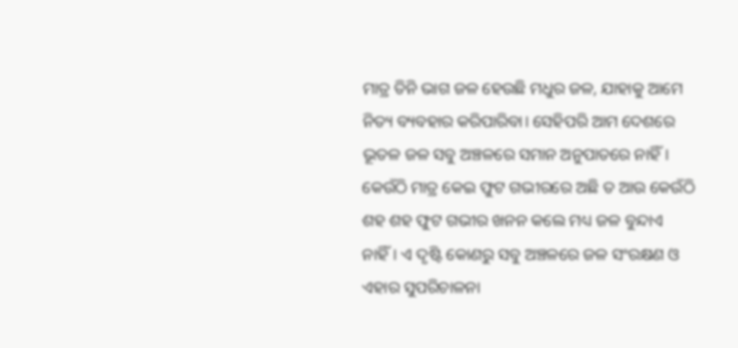ମାତ୍ର ତିନି ଭାଗ ଜଳ ହେଉଛି ମଧୁର ଜଳ, ଯାହାକୁ ଆମେ ନିତ୍ୟ ବ୍ୟବହାର କରିପାରିବା। ସେହିପରି ଆମ ଦେଶରେ ଭୂତଳ ଜଳ ସବୁ ଅଞ୍ଚଳରେ ସମାନ ଅନୁପାତରେ ନାହିଁ। କେଉଁଠି ମାତ୍ର କେଇ ଫୁଟ ଗଭୀରରେ ଅଛି ତ ଆଉ କେଉଁଠି ଶହ ଶହ ଫୁଟ ଗଭୀର ଖନନ କଲେ ମଧ୍ୟ ଜଳ ବୁନ୍ଦାଏ ନାହିଁ। ଏ ଦୃଷ୍ଟି କୋଣରୁ ସବୁ ଅଞ୍ଚଳରେ ଜଳ ସଂରକ୍ଷଣ ଓ ଏହାର ସୁପରିଚାଳନା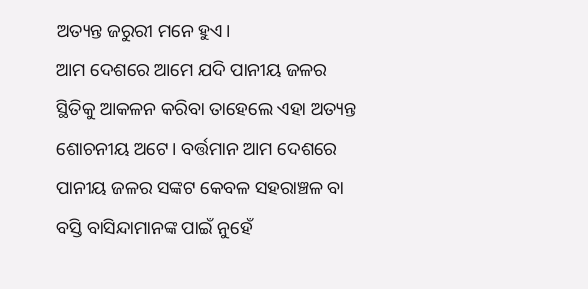ଅତ୍ୟନ୍ତ ଜରୁରୀ ମନେ ହୁଏ।
ଆମ ଦେଶରେ ଆମେ ଯଦି ପାନୀୟ ଜଳର ସ୍ଥିତିକୁ ଆକଳନ କରିବା ତାହେଲେ ଏହା ଅତ୍ୟନ୍ତ ଶୋଚନୀୟ ଅଟେ। ବର୍ତ୍ତମାନ ଆମ ଦେଶରେ ପାନୀୟ ଜଳର ସଙ୍କଟ କେବଳ ସହରାଞ୍ଚଳ ବା ବସ୍ତି ବାସିନ୍ଦାମାନଙ୍କ ପାଇଁ ନୁହେଁ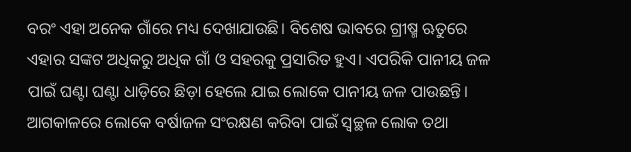ବରଂ ଏହା ଅନେକ ଗାଁରେ ମଧ୍ୟ ଦେଖାଯାଉଛି। ବିଶେଷ ଭାବରେ ଗ୍ରୀଷ୍ମ ଋତୁରେ ଏହାର ସଙ୍କଟ ଅଧିକରୁ ଅଧିକ ଗାଁ ଓ ସହରକୁ ପ୍ରସାରିତ ହୁଏ। ଏପରିକି ପାନୀୟ ଜଳ ପାଇଁ ଘଣ୍ଟା ଘଣ୍ଟା ଧାଡ଼ିରେ ଛିଡ଼ା ହେଲେ ଯାଇ ଲୋକେ ପାନୀୟ ଜଳ ପାଉଛନ୍ତି।
ଆଗକାଳରେ ଲୋକେ ବର୍ଷାଜଳ ସଂରକ୍ଷଣ କରିବା ପାଇଁ ସ୍ବଚ୍ଛଳ ଲୋକ ତଥା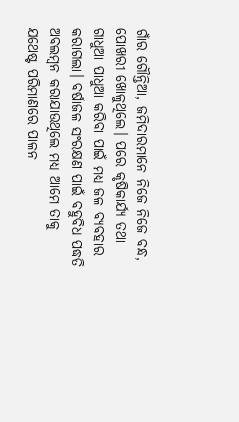ଗାଁର ଗୌନ୍ତିଆ, ଜମିଦାରମାନେ ନିଜେ ନିଜେ ବନ୍ଧ, ପୋଖରୀ ଖୋଳୁଥିଲେ। ପରେ କୃଷିକାର୍ଯ୍ୟ ତଥା ଗାଧୁଆ ପାଧୁଆ କରିବା ପାଇଁ ମଧ୍ୟ ଜଳ ବ୍ୟବହାର କରାଗଲା। ବର୍ଷାଜଳ ସଂରକ୍ଷଣ ପାଇଁ ବହୁବିଧ ପଦ୍ଧତି ଅବଲମ୍ବନ କରାଯାଉଥିଲେ ମଧ୍ୟ ଆମେ ତାକୁ ଯଥେଷ୍ଟ ପରିମାଣରେ ପାଳନ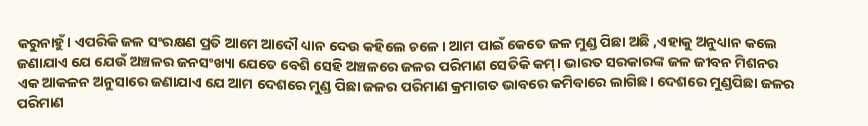କରୁନାହୁଁ। ଏପରିକି ଜଳ ସଂରକ୍ଷଣ ପ୍ରତି ଆମେ ଆଦୌ ଧ୍ୟାନ ଦେଉ କହିଲେ ଚଳେ। ଆମ ପାଇଁ କେତେ ଜଳ ମୁଣ୍ଡ ପିଛା ଅଛି ,ଏହାକୁ ଅନୁଧ୍ୟାନ କଲେ ଜଣାଯାଏ ଯେ ଯେଉଁ ଅଞ୍ଚଳର ଜନସଂଖ୍ୟା ଯେତେ ବେଶି ସେହି ଅଞ୍ଚଳରେ ଜଳର ପରିମାଣ ସେତିକି କମ୍‌। ଭାରତ ସରକାରଙ୍କ ଜଳ ଜୀବନ ମିଶନର ଏକ ଆକଳନ ଅନୁସାରେ ଜଣାଯାଏ ଯେ ଆମ ଦେଶରେ ମୁଣ୍ଡ ପିଛା ଜଳର ପରିମାଣ କ୍ରମାଗତ ଭାବରେ କମିବାରେ ଲାଗିଛ। ଦେଶରେ ମୁଣ୍ଡପିଛା ଜଳର ପରିମାଣ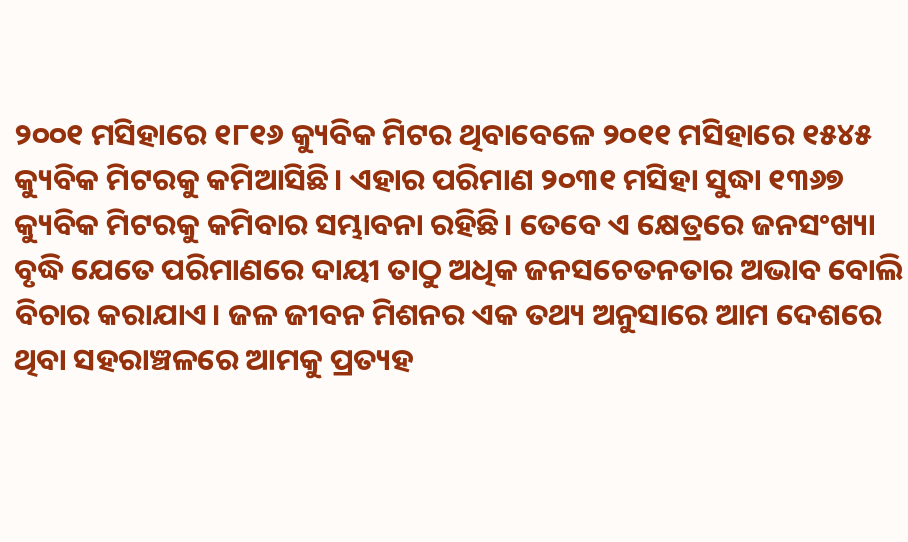୨୦୦୧ ମସିହାରେ ୧୮୧୬ କ୍ୟୁବିକ ମିଟର ଥିବାବେଳେ ୨୦୧୧ ମସିହାରେ ୧୫୪୫ କ୍ୟୁବିକ ମିଟରକୁ କମିଆସିଛି। ଏହାର ପରିମାଣ ୨୦୩୧ ମସିହା ସୁଦ୍ଧା ୧୩୬୭ କ୍ୟୁବିକ ମିଟରକୁ କମିବାର ସମ୍ଭାବନା ରହିଛି। ତେବେ ଏ କ୍ଷେତ୍ରରେ ଜନସଂଖ୍ୟା ବୃଦ୍ଧି ଯେତେ ପରିମାଣରେ ଦାୟୀ ତାଠୁ ଅଧିକ ଜନସଚେତନତାର ଅଭାବ ବୋଲି ବିଚାର କରାଯାଏ। ଜଳ ଜୀବନ ମିଶନର ଏକ ତଥ୍ୟ ଅନୁସାରେ ଆମ ଦେଶରେ ଥିବା ସହରାଞ୍ଚଳରେ ଆମକୁ ପ୍ରତ୍ୟହ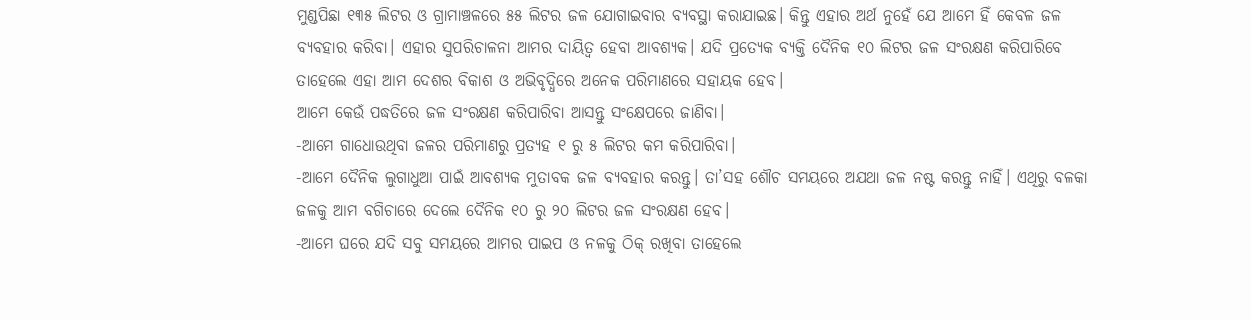ମୁଣ୍ଡପିଛା ୧୩୫ ଲିଟର ଓ ଗ୍ରାମାଞ୍ଚଳରେ ୫୫ ଲିଟର ଜଳ ଯୋଗାଇବାର ବ୍ୟବସ୍ଥା କରାଯାଇଛ। କିନ୍ତୁ ଏହାର ଅର୍ଥ ନୁହେଁ ଯେ ଆମେ ହିଁ କେବଳ ଜଳ ବ୍ୟବହାର କରିବା। ଏହାର ସୁପରିଚାଳନା ଆମର ଦାୟିତ୍ୱ ହେବା ଆବଶ୍ୟକ। ଯଦି ପ୍ରତ୍ୟେକ ବ୍ୟକ୍ତି ଦୈନିକ ୧୦ ଲିଟର ଜଳ ସଂରକ୍ଷଣ କରିପାରିବେ ତାହେଲେ ଏହା ଆମ ଦେଶର ବିକାଶ ଓ ଅଭିବୃଦ୍ଧିରେ ଅନେକ ପରିମାଣରେ ସହାୟକ ହେବ।
ଆମେ କେଉଁ ପଦ୍ଧତିରେ ଜଳ ସଂରକ୍ଷଣ କରିପାରିବା ଆସନ୍ତୁ ସଂକ୍ଷେପରେ ଜାଣିବା।
-ଆମେ ଗାଧୋଉଥିବା ଜଳର ପରିମାଣରୁ ପ୍ରତ୍ୟହ ୧ ରୁ ୫ ଲିଟର କମ କରିପାରିବା।
-ଆମେ ଦୈନିକ ଲୁଗାଧୁଆ ପାଇଁ ଆବଶ୍ୟକ ମୁତାବକ ଜଳ ବ୍ୟବହାର କରନ୍ତୁ। ତା’ସହ ଶୌଚ ସମୟରେ ଅଯଥା ଜଳ ନଷ୍ଟ କରନ୍ତୁ ନାହିଁ। ଏଥିରୁ ବଳକା ଜଳକୁ ଆମ ବଗିଚାରେ ଦେଲେ ଦୈନିକ ୧୦ ରୁ ୨୦ ଲିଟର ଜଳ ସଂରକ୍ଷଣ ହେବ।
-ଆମେ ଘରେ ଯଦି ସବୁ ସମୟରେ ଆମର ପାଇପ ଓ ନଳକୁ ଠିକ୍‌ ରଖିବା ତାହେଲେ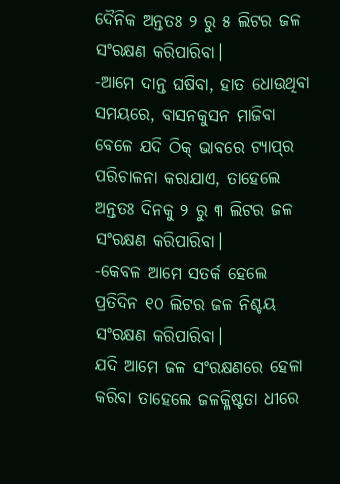ଦୈନିକ ଅନ୍ତତଃ ୨ ରୁ ୫ ଲିଟର ଜଳ ସଂରକ୍ଷଣ କରିପାରିବା।
-ଆମେ ଦାନ୍ତ ଘଷିବା, ହାତ ଧୋଉଥିବା ସମୟରେ, ବାସନକୁସନ ମାଜିବା ବେଳେ ଯଦି ଠିକ୍‌ ଭାବରେ ଟ୍ୟାପ୍‌ର ପରିଚାଳନା କରାଯାଏ, ତାହେଲେ ଅନ୍ତତଃ ଦିନକୁ ୨ ରୁ ୩ ଲିଟର ଜଳ ସଂରକ୍ଷଣ କରିପାରିବା।
-କେବଳ ଆମେ ସତର୍କ ହେଲେ ପ୍ରତିଦିନ ୧୦ ଲିଟର ଜଳ ନିଶ୍ଚୟ ସଂରକ୍ଷଣ କରିପାରିବା।
ଯଦି ଆମେ ଜଳ ସଂରକ୍ଷଣରେ ହେଳା କରିବା ତାହେଲେ ଜଳକ୍ଳିଷ୍ଟତା ଧୀରେ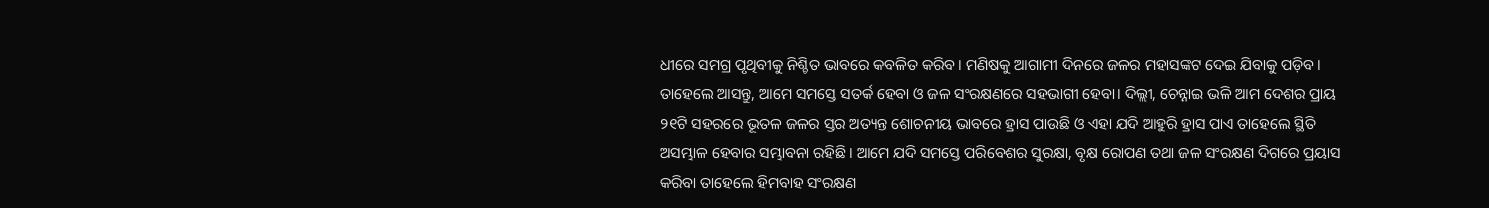ଧୀରେ ସମଗ୍ର ପୃଥିବୀକୁ ନିଶ୍ଚିତ ଭାବରେ କବଳିତ କରିବ। ମଣିଷକୁ ଆଗାମୀ ଦିନରେ ଜଳର ମହାସଙ୍କଟ ଦେଇ ଯିବାକୁ ପଡ଼ିବ। ତାହେଲେ ଆସନ୍ତୁ, ଆମେ ସମସ୍ତେ ସତର୍କ ହେବା ଓ ଜଳ ସଂରକ୍ଷଣରେ ସହଭାଗୀ ହେବା। ଦିଲ୍ଲୀ, ଚେନ୍ନାଇ ଭଳି ଆମ ଦେଶର ପ୍ରାୟ ୨୧ଟି ସହରରେ ଭୂତଳ ଜଳର ସ୍ତର ଅତ୍ୟନ୍ତ ଶୋଚନୀୟ ଭାବରେ ହ୍ରାସ ପାଉଛି ଓ ଏହା ଯଦି ଆହୁରି ହ୍ରାସ ପାଏ ତାହେଲେ ସ୍ଥିତି ଅସମ୍ଭାଳ ହେବାର ସମ୍ଭାବନା ରହିଛି। ଆମେ ଯଦି ସମସ୍ତେ ପରିବେଶର ସୁରକ୍ଷା, ବୃକ୍ଷ ରୋପଣ ତଥା ଜଳ ସଂରକ୍ଷଣ ଦିଗରେ ପ୍ରୟାସ କରିବା ତାହେଲେ ହିମବାହ ସଂରକ୍ଷଣ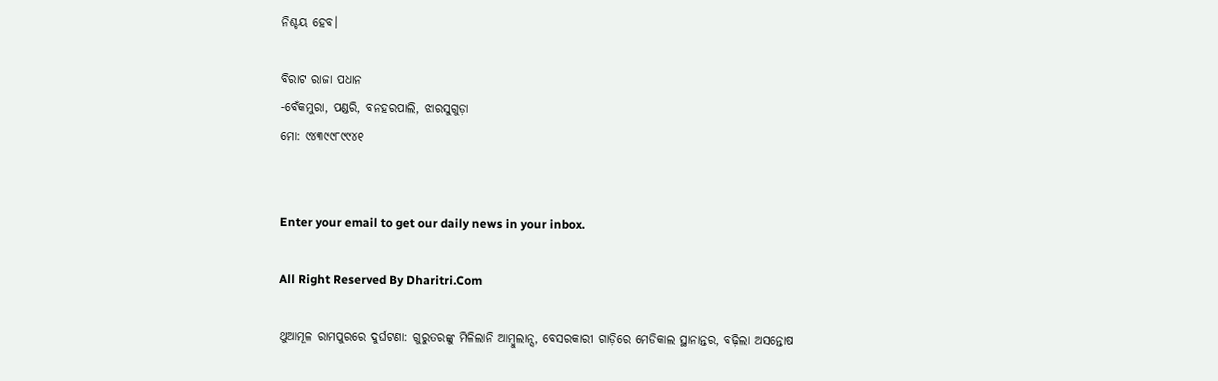ନିଶ୍ଚୟ ହେବ।

ବିରାଟ ରାଜା ପଧାନ
-ବେଁକମୁରା, ପଣ୍ଡରି, ବନହରପାଲି, ଝାରସୁଗୁଡ଼ା
ମୋ: ୯୪୩୯୯୮୯୯୪୧


Enter your email to get our daily news in your inbox.

All Right Reserved By Dharitri.Com

ଥୁଆମୂଳ ରାମପୁରରେ ଦୁର୍ଘଟଣା: ଗୁରୁତରଙ୍କୁ ମିଳିଲାନି ଆମ୍ବୁଲାନ୍ସ, ବେସରକାରୀ ଗାଡ଼ିରେ ମେଡିକାଲ ସ୍ଥାନାନ୍ତର, ବଢ଼ିଲା ଅସନ୍ତୋଷ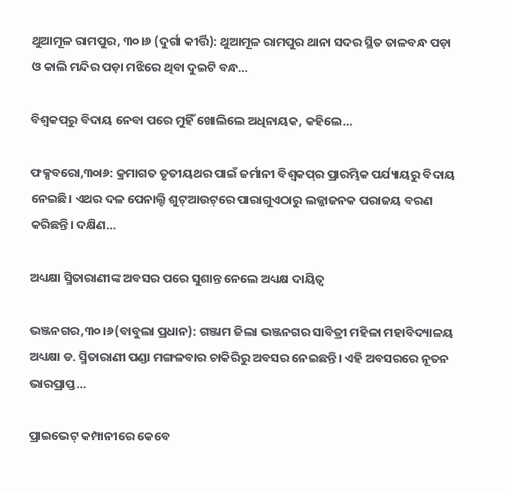ଥୁଆମୂଳ ରାମପୁର, ୩୦।୬ (ଦୁର୍ଗା କୀର୍ତ୍ତି): ଥୁଆମୂଳ ରାମପୁର ଥାନା ସଦର ସ୍ଥିତ ତାଳବନ୍ଧ ପଡ଼ା ଓ କାଲି ମନ୍ଦିର ପଡ଼ା ମଝିରେ ଥିବା ଦୁଇଟି ବନ୍ଧ…

ବିଶ୍ୱକପ୍‌ରୁ ବିଦାୟ ନେବା ପରେ ମୁହିଁ ଖୋଲିଲେ ଅଧିନାୟକ, କହିଲେ…

ଫକ୍ସବରୋ,୩୦ା୬: କ୍ରମାଗତ ତୃତୀୟଥର ପାଇଁ ଜର୍ମାନୀ ବିଶ୍ୱକପ୍‌ର ପ୍ରାରମ୍ଭିକ ପର୍ଯ୍ୟାୟରୁ ବିଦାୟ ନେଇଛି। ଏଥର ଦଳ ପେନାଲ୍ଟି ଶୁଟ୍‌ଆଉଟ୍‌ରେ ପାରାଗୁଏଠାରୁ ଲଜ୍ଜାଜନକ ପରାଜୟ ବରଣ କରିଛନ୍ତି। ଦକ୍ଷିଣ…

ଅଧ୍ୟକ୍ଷା ସ୍ମିତାରାଣୀଙ୍କ ଅବସର ପରେ ସୁଶାନ୍ତ ନେଲେ ଅଧ୍ୟକ୍ଷ ଦାୟିତ୍ୱ

ଭଞ୍ଜନଗର,୩୦।୬(ବାବୁଲା ପ୍ରଧାନ): ଗଞ୍ଜାମ ଜିଲା ଭଞ୍ଜନଗର ସାବିତ୍ରୀ ମହିଳା ମହାବିଦ୍ୟାଳୟ ଅଧ୍ୟକ୍ଷା ଡ. ସ୍ମିତାରାଣୀ ପଣ୍ଡା ମଙ୍ଗଳବାର ଚାକିରିରୁ ଅବସର ନେଇଛନ୍ତି। ଏହି ଅବସରରେ ନୂତନ ଭାରପ୍ରାପ୍ତ…

ପ୍ରାଇଭେଟ୍ କମ୍ପାନୀରେ କେବେ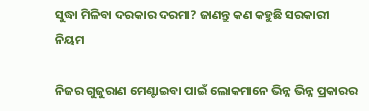ସୁଦ୍ଧା ମିଳିବା ଦରକାର ଦରମା? ଜାଣନ୍ତୁ କଣ କହୁଛି ସରକାରୀ ନିୟମ

ନିଜର ଗୁଜୁରାଣ ମେଣ୍ଟାଇବା ପାଇଁ ଲୋକମାନେ ଭିନ୍ନ ଭିନ୍ନ ପ୍ରକାରର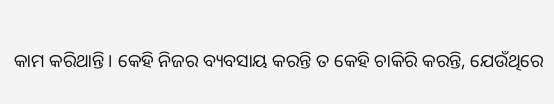କାମ କରିଥାନ୍ତି। କେହି ନିଜର ବ୍ୟବସାୟ କରନ୍ତି ତ କେହି ଚାକିରି କରନ୍ତି, ଯେଉଁଥିରେ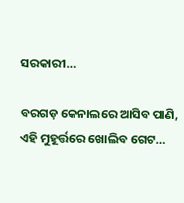ସରକାରୀ…

ବରଗଡ଼ କେନାଲରେ ଆସିବ ପାଣି, ଏହି ମୁହୂର୍ତ୍ତରେ ଖୋଲିବ ଗେଟ…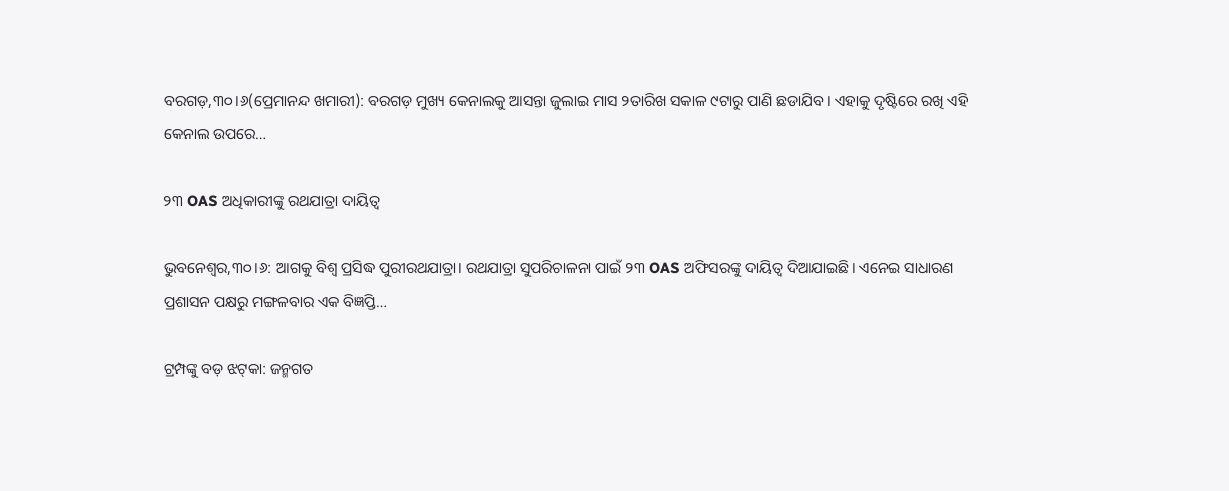ବରଗଡ଼,୩୦।୬(ପ୍ରେମାନନ୍ଦ ଖମାରୀ): ବରଗଡ଼ ମୁଖ୍ୟ କେନାଲକୁ ଆସନ୍ତା ଜୁଲାଇ ମାସ ୨ତାରିଖ ସକାଳ ୯ଟାରୁ ପାଣି ଛଡାଯିବ । ଏହାକୁ ଦୃଷ୍ଟିରେ ରଖି ଏହି କେନାଲ ଉପରେ…

୨୩ OAS ଅଧିକାରୀଙ୍କୁ ରଥଯାତ୍ରା ଦାୟିତ୍ୱ

ଭୁବନେଶ୍ୱର,୩୦।୬: ଆଗକୁ ବିଶ୍ୱ ପ୍ରସିଦ୍ଧ ପୁରୀରଥଯାତ୍ରା। ରଥଯାତ୍ରା ସୁପରିଚାଳନା ପାଇଁ ୨୩ OAS ଅଫିସରଙ୍କୁ ଦାୟିତ୍ୱ ଦିଆଯାଇଛି। ଏନେଇ ସାଧାରଣ ପ୍ରଶାସନ ପକ୍ଷରୁ ମଙ୍ଗଳବାର ଏକ ବିଜ୍ଞପ୍ତି…

ଟ୍ରମ୍ପଙ୍କୁ ବଡ଼ ଝଟ୍‌କା: ଜନ୍ମଗତ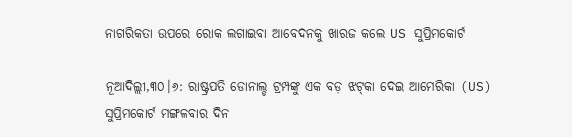ନାଗରିକତା ଉପରେ ରୋକ ଲଗାଇବା ଆବେଦନକୁ ଖାରଜ କଲେ US ସୁପ୍ରିମକୋର୍ଟ

ନୂଆଦିଲ୍ଲୀ,୩୦।୬: ରାଷ୍ଟ୍ରପତି ଡୋନାଲ୍ଡ ଟ୍ରମ୍ପଙ୍କୁ ଏକ ବଡ଼ ଝଟ୍‌କା ଦେଇ ଆମେରିକା (US) ସୁପ୍ରିମକୋର୍ଟ ମଙ୍ଗଳବାର ଦିନ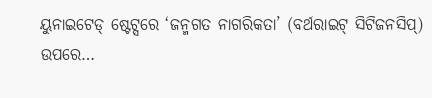ୟୁନାଇଟେଡ୍ ଷ୍ଟେଟ୍ସରେ ‘ଜନ୍ମଗତ ନାଗରିକତା’ (ବର୍ଥରାଇଟ୍ ସିଟିଜନସିପ୍) ଉପରେ…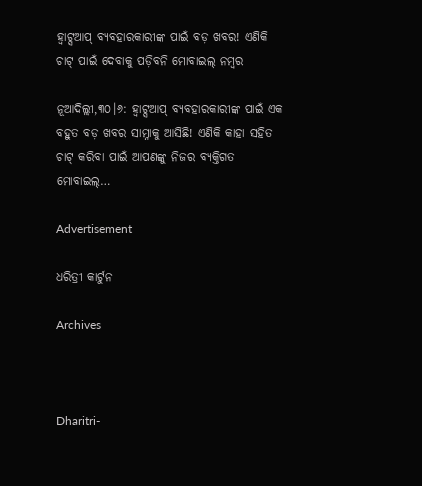ହ୍ୱାଟ୍ସଆପ୍‌ ବ୍ୟବହାରକାରୀଙ୍କ ପାଇଁ ବଡ଼ ଖବର! ଏଣିକି ଚାଟ୍‌ ପାଇଁ ଦେବାକୁ ପଡ଼ିବନି ମୋବାଇଲ୍ ନମ୍ବର

ନୂଆଦିଲ୍ଲୀ,୩୦।୬: ହ୍ୱାଟ୍ସଆପ୍‌ ବ୍ୟବହାରକାରୀଙ୍କ ପାଇଁ ଏକ ବହୁତ ବଡ଼ ଖବର ସାମ୍ନାକୁ ଆସିଛି! ଏଣିକି କାହା ସହିତ ଚାଟ୍‌ କରିବା ପାଇଁ ଆପଣଙ୍କୁ ନିଜର ବ୍ୟକ୍ତିଗତ ମୋବାଇଲ୍…

Advertisement

ଧରିତ୍ରୀ କାର୍ଟୁନ

Archives



Dharitri-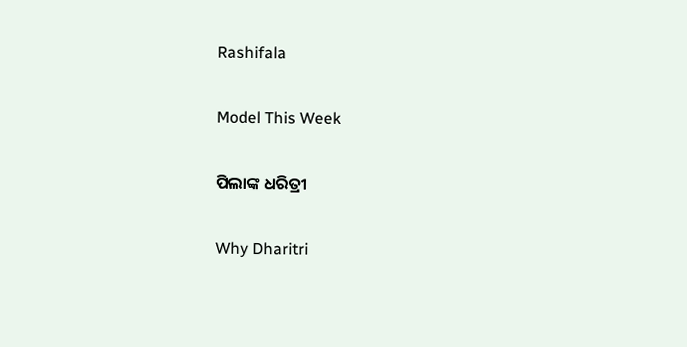Rashifala

Model This Week

ପିଲାଙ୍କ ଧରିତ୍ରୀ

Why Dharitri